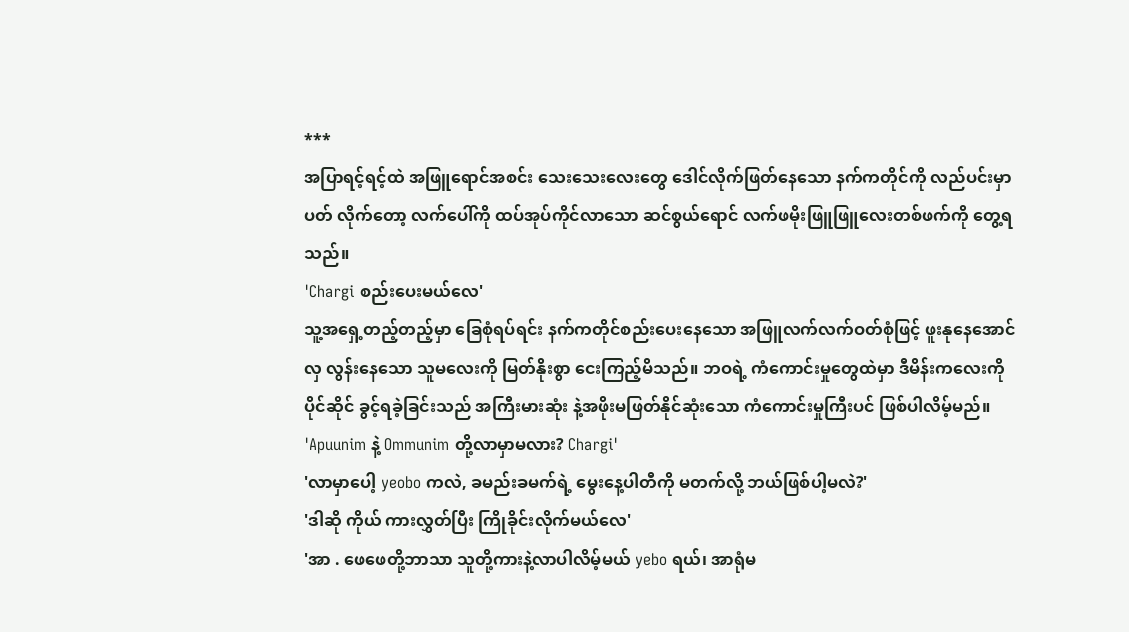***
အပြာရင့်ရင့်ထဲ အဖြူရောင်အစင်း သေးသေးလေးတွေ ဒေါင်လိုက်ဖြတ်နေသော နက်ကတိုင်ကို လည်ပင်းမှာ ပတ် လိုက်တော့ လက်ပေါ်ကို ထပ်အုပ်ကိုင်လာသော ဆင်စွယ်ရောင် လက်ဖမိုးဖြူဖြူလေးတစ်ဖက်ကို တွေ့ရသည်။
'Chargi စည်းပေးမယ်လေ'
သူ့အရှေ့တည့်တည့်မှာ ခြေစုံရပ်ရင်း နက်ကတိုင်စည်းပေးနေသော အဖြူလက်လက်ဝတ်စုံဖြင့် ဖူးနုနေအောင် လှ လွန်းနေသော သူမလေးကို မြတ်နိုးစွာ ငေးကြည့်မိသည်။ ဘဝရဲ့ ကံကောင်းမှုတွေထဲမှာ ဒီမိန်းကလေးကို ပိုင်ဆိုင် ခွင့်ရခဲ့ခြင်းသည် အကြီးမားဆုံး နဲ့အဖိုးမဖြတ်နိုင်ဆုံးသော ကံကောင်းမှုကြီးပင် ဖြစ်ပါလိမ့်မည်။
'Apuunim နဲ့ Ommunim တို့လာမှာမလား? Chargi'
'လာမှာပေါ့ yeobo ကလဲ, ခမည်းခမက်ရဲ့ မွေးနေ့ပါတီကို မတက်လို့ ဘယ်ဖြစ်ပါ့မလဲ?'
'ဒါဆို ကိုယ် ကားလွှတ်ပြီး ကြိုခိုင်းလိုက်မယ်လေ'
'အာ . ဖေဖေတို့ဘာသာ သူတို့ကားနဲ့လာပါလိမ့်မယ် yebo ရယ်၊ အာရုံမ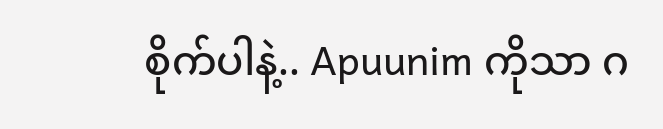စိုက်ပါနဲ့.. Apuunim ကိုသာ ဂ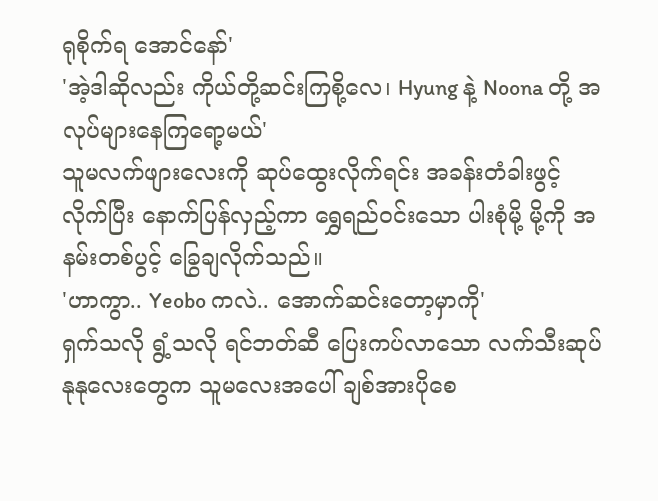ရုစိုက်ရ အောင်နော်'
'အဲ့ဒါဆိုလည်း ကိုယ်တို့ဆင်းကြစို့လေ၊ Hyung နဲ့ Noona တို့ အလုပ်များနေကြရော့မယ်'
သူမလက်ဖျားလေးကို ဆုပ်ထွေးလိုက်ရင်း အခန်းတံခါးဖွင့်လိုက်ပြီး နောက်ပြန်လှည့်ကာ ရွှေရည်ဝင်းသော ပါးစုံမို့ မို့ကို အနမ်းတစ်ပွင့် ခြွေချလိုက်သည်။
'ဟာကွာ.. Yeobo ကလဲ.. အောက်ဆင်းတော့မှာကို'
ရှက်သလို ရွံ့သလို ရင်ဘတ်ဆီ ပြေးကပ်လာသော လက်သီးဆုပ်နုနုလေးတွေက သူမလေးအပေါ် ချစ်အားပိုစေ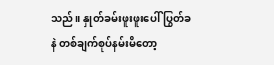သည်။ နှုတ်ခမ်းဖူးဖူးပေါ် ပြွတ်ခနဲ တစ်ချက်စုပ်နမ်းမိတော့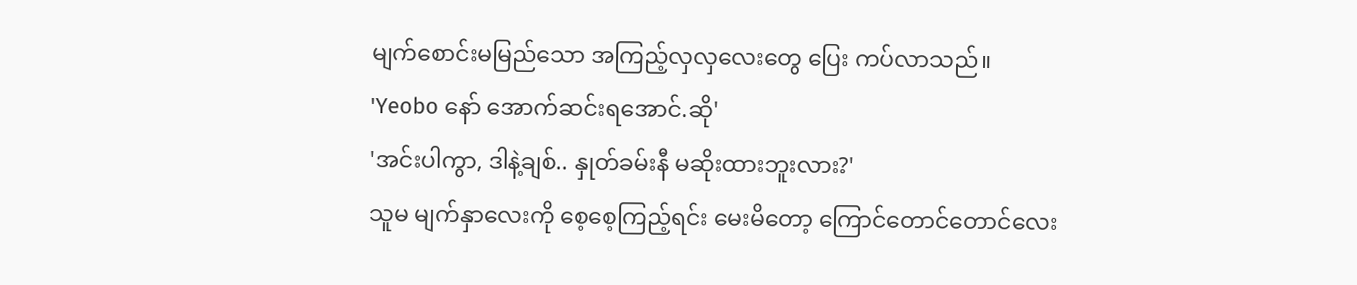မျက်စောင်းမမြည်သော အကြည့်လှလှလေးတွေ ပြေး ကပ်လာသည်။
'Yeobo နော် အောက်ဆင်းရအောင်.ဆို'
'အင်းပါကွာ, ဒါနဲ့ချစ်.. နှုတ်ခမ်းနီ မဆိုးထားဘူးလား?'
သူမ မျက်နှာလေးကို စေ့စေ့ကြည့်ရင်း မေးမိတော့ ကြောင်တောင်တောင်လေး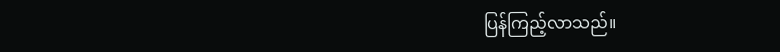ပြန်ကြည့်လာသည်။